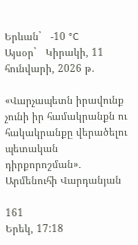Երևան`   -10 °C
Այսօր`   Կիրակի, 11 հունվարի, 2026 թ.

«Վարչապետն իրավունք չունի իր համակրանքն ու հակակրանքը վերածելու պետական դիրքորոշման»․ Արմենուհի Վարդանյան

161
Երեկ, 17:18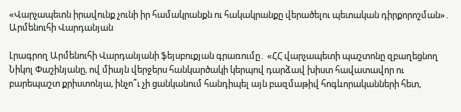«Վարչապետն իրավունք չունի իր համակրանքն ու հակակրանքը վերածելու պետական դիրքորոշման»․ Արմենուհի Վարդանյան

Լրագրող Արմենուհի Վարդանյանի ֆեյսբուքյան գրառումը․ «ՀՀ վարչապետի պաշտոնը զբաղեցնող Նիկոլ Փաշինյանը, ով միայն վերջերս հանկարծակի կերպով դարձավ խիստ հավատավոր ու բարեպաշտ քրիստոնյա, ինչո՞ւ չի ցանկանում հանդիպել այն բազմաթիվ հոգևորականների հետ,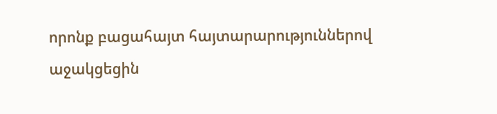որոնք բացահայտ հայտարարություններով աջակցեցին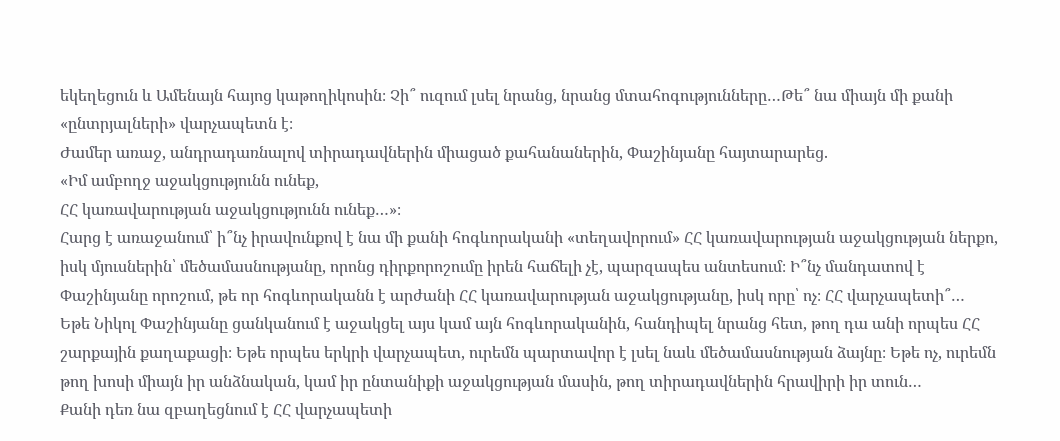եկեղեցուն և Ամենայն հայոց կաթողիկոսին։ Չի՞ ուզում լսել նրանց, նրանց մտահոգությունները…Թե՞ նա միայն մի քանի «ընտրյալների» վարչապետն է։
Ժամեր առաջ, անդրադառնալով տիրադավներին միացած քահանաներին, Փաշինյանը հայտարարեց.
«Իմ ամբողջ աջակցությունն ունեք,
ՀՀ կառավարության աջակցությունն ունեք…»։
Հարց է առաջանում՝ ի՞նչ իրավունքով է նա մի քանի հոգևորականի «տեղավորում» ՀՀ կառավարության աջակցության ներքո, իսկ մյուսներին՝ մեծամասնությանը, որոնց դիրքորոշումը իրեն հաճելի չէ, պարզապես անտեսում։ Ի՞նչ մանդատով է Փաշինյանը որոշում, թե որ հոգևորականն է արժանի ՀՀ կառավարության աջակցությանը, իսկ որը՝ ոչ։ ՀՀ վարչապետի՞…
Եթե Նիկոլ Փաշինյանը ցանկանում է աջակցել այս կամ այն հոգևորականին, հանդիպել նրանց հետ, թող դա անի որպես ՀՀ շարքային քաղաքացի։ Եթե որպես երկրի վարչապետ, ուրեմն պարտավոր է լսել նաև մեծամասնության ձայնը։ Եթե ոչ, ուրեմն թող խոսի միայն իր անձնական, կամ իր ընտանիքի աջակցության մասին, թող տիրադավներին հրավիրի իր տուն…
Քանի դեռ նա զբաղեցնում է ՀՀ վարչապետի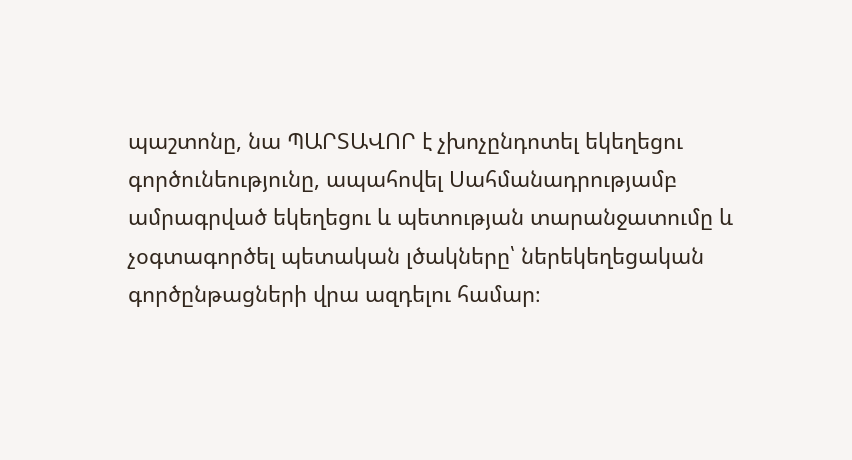պաշտոնը, նա ՊԱՐՏԱՎՈՐ է չխոչընդոտել եկեղեցու գործունեությունը, ապահովել Սահմանադրությամբ ամրագրված եկեղեցու և պետության տարանջատումը և չօգտագործել պետական լծակները՝ ներեկեղեցական գործընթացների վրա ազդելու համար։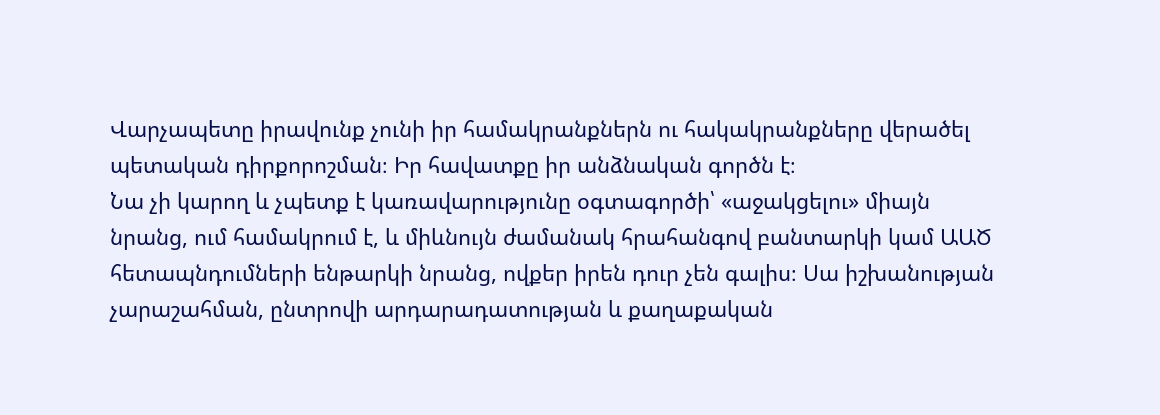Վարչապետը իրավունք չունի իր համակրանքներն ու հակակրանքները վերածել պետական դիրքորոշման։ Իր հավատքը իր անձնական գործն է։
Նա չի կարող և չպետք է կառավարությունը օգտագործի՝ «աջակցելու» միայն նրանց, ում համակրում է, և միևնույն ժամանակ հրահանգով բանտարկի կամ ԱԱԾ հետապնդումների ենթարկի նրանց, ովքեր իրեն դուր չեն գալիս։ Սա իշխանության չարաշահման, ընտրովի արդարադատության և քաղաքական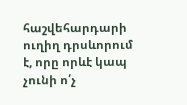հաշվեհարդարի ուղիղ դրսևորում է, որը որևէ կապ չունի ո՛չ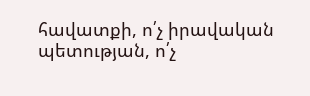հավատքի, ո՛չ իրավական պետության, ո՛չ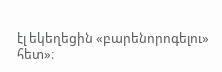էլ եկեղեցին «բարենորոգելու» հետ»։